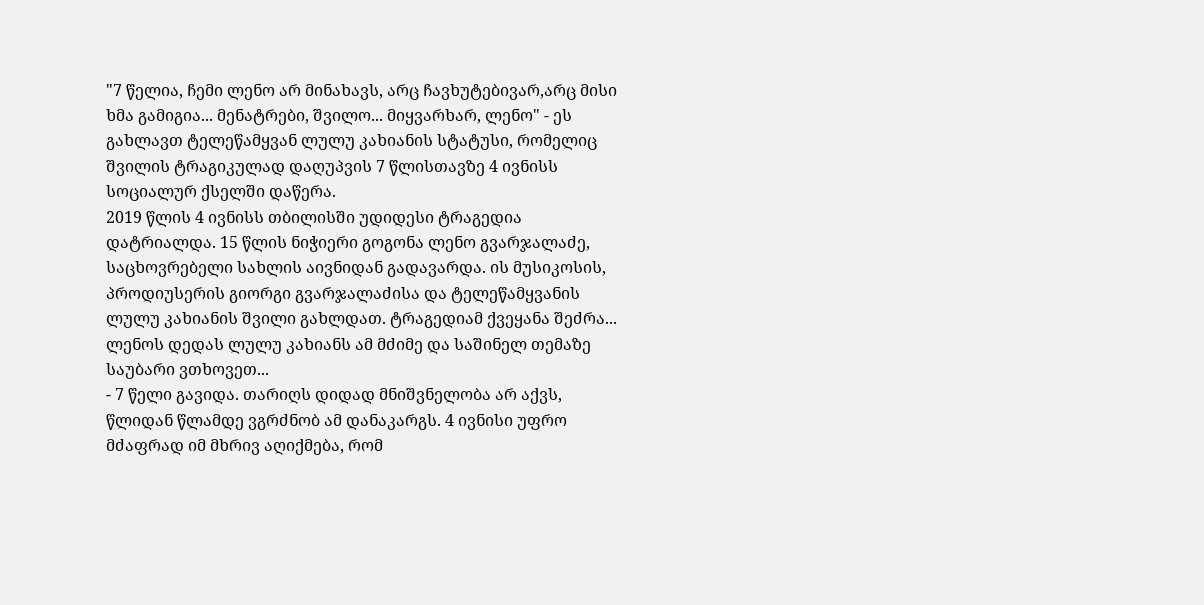"7 წელია, ჩემი ლენო არ მინახავს, არც ჩავხუტებივარ,არც მისი ხმა გამიგია... მენატრები, შვილო... მიყვარხარ, ლენო" - ეს გახლავთ ტელეწამყვან ლულუ კახიანის სტატუსი, რომელიც შვილის ტრაგიკულად დაღუპვის 7 წლისთავზე 4 ივნისს სოციალურ ქსელში დაწერა.
2019 წლის 4 ივნისს თბილისში უდიდესი ტრაგედია დატრიალდა. 15 წლის ნიჭიერი გოგონა ლენო გვარჯალაძე, საცხოვრებელი სახლის აივნიდან გადავარდა. ის მუსიკოსის, პროდიუსერის გიორგი გვარჯალაძისა და ტელეწამყვანის ლულუ კახიანის შვილი გახლდათ. ტრაგედიამ ქვეყანა შეძრა...
ლენოს დედას ლულუ კახიანს ამ მძიმე და საშინელ თემაზე საუბარი ვთხოვეთ...
- 7 წელი გავიდა. თარიღს დიდად მნიშვნელობა არ აქვს, წლიდან წლამდე ვგრძნობ ამ დანაკარგს. 4 ივნისი უფრო მძაფრად იმ მხრივ აღიქმება, რომ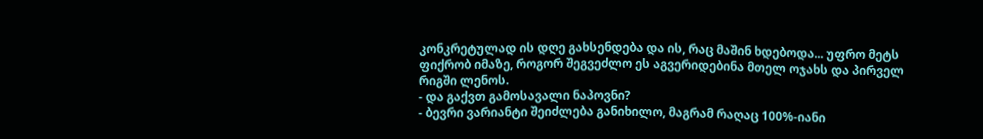კონკრეტულად ის დღე გახსენდება და ის, რაც მაშინ ხდებოდა... უფრო მეტს ფიქრობ იმაზე, როგორ შეგვეძლო ეს აგვერიდებინა მთელ ოჯახს და პირველ რიგში ლენოს.
- და გაქვთ გამოსავალი ნაპოვნი?
- ბევრი ვარიანტი შეიძლება განიხილო, მაგრამ რაღაც 100%-იანი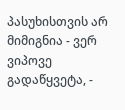პასუხისთვის არ მიმიგნია - ვერ ვიპოვე გადაწყვეტა, -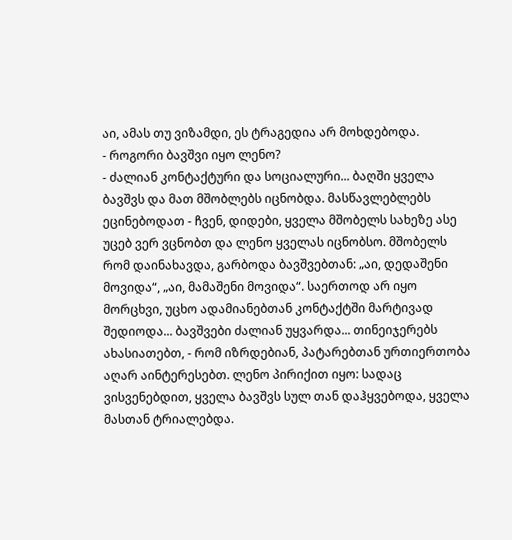აი, ამას თუ ვიზამდი, ეს ტრაგედია არ მოხდებოდა.
- როგორი ბავშვი იყო ლენო?
- ძალიან კონტაქტური და სოციალური... ბაღში ყველა ბავშვს და მათ მშობლებს იცნობდა. მასწავლებლებს ეცინებოდათ - ჩვენ, დიდები, ყველა მშობელს სახეზე ასე უცებ ვერ ვცნობთ და ლენო ყველას იცნობსო. მშობელს რომ დაინახავდა, გარბოდა ბავშვებთან: „აი, დედაშენი მოვიდა“, „აი, მამაშენი მოვიდა“. საერთოდ არ იყო მორცხვი, უცხო ადამიანებთან კონტაქტში მარტივად შედიოდა... ბავშვები ძალიან უყვარდა... თინეიჯერებს ახასიათებთ, - რომ იზრდებიან, პატარებთან ურთიერთობა აღარ აინტერესებთ. ლენო პირიქით იყო: სადაც ვისვენებდით, ყველა ბავშვს სულ თან დაჰყვებოდა, ყველა მასთან ტრიალებდა.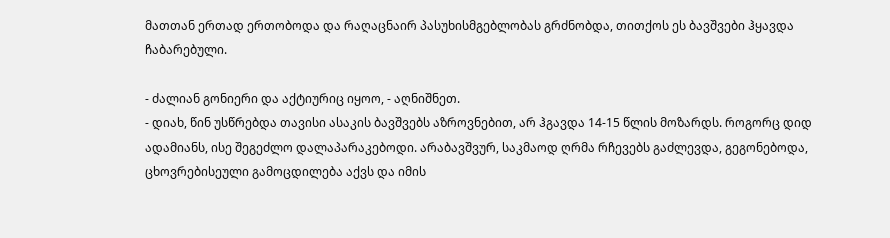მათთან ერთად ერთობოდა და რაღაცნაირ პასუხისმგებლობას გრძნობდა, თითქოს ეს ბავშვები ჰყავდა ჩაბარებული.

- ძალიან გონიერი და აქტიურიც იყოო, - აღნიშნეთ.
- დიახ, წინ უსწრებდა თავისი ასაკის ბავშვებს აზროვნებით, არ ჰგავდა 14-15 წლის მოზარდს. როგორც დიდ ადამიანს, ისე შეგეძლო დალაპარაკებოდი. არაბავშვურ, საკმაოდ ღრმა რჩევებს გაძლევდა, გეგონებოდა, ცხოვრებისეული გამოცდილება აქვს და იმის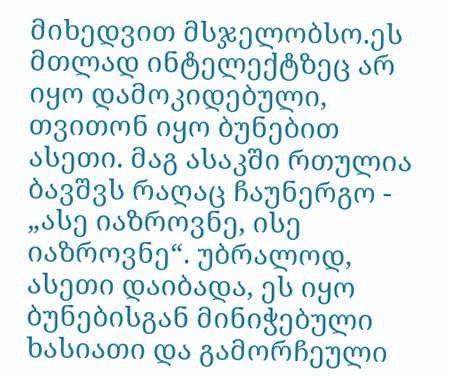მიხედვით მსჯელობსო.ეს მთლად ინტელექტზეც არ იყო დამოკიდებული, თვითონ იყო ბუნებით ასეთი. მაგ ასაკში რთულია ბავშვს რაღაც ჩაუნერგო - „ასე იაზროვნე, ისე იაზროვნე“. უბრალოდ, ასეთი დაიბადა, ეს იყო ბუნებისგან მინიჭებული ხასიათი და გამორჩეული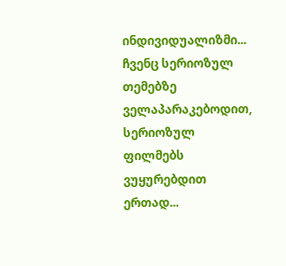ინდივიდუალიზმი... ჩვენც სერიოზულ თემებზე ველაპარაკებოდით, სერიოზულ ფილმებს ვუყურებდით ერთად...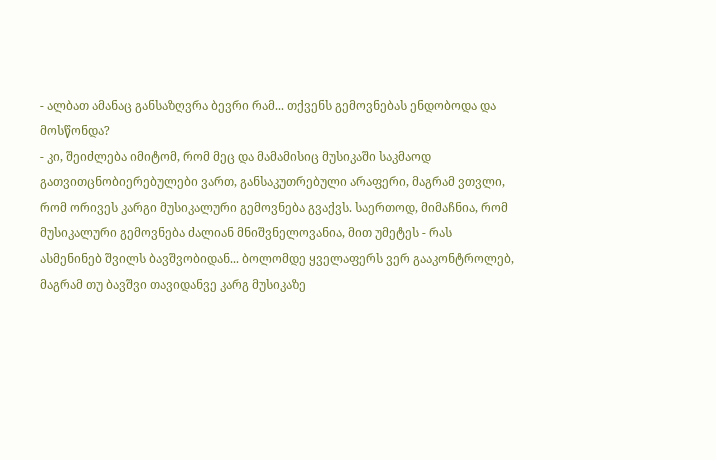- ალბათ ამანაც განსაზღვრა ბევრი რამ... თქვენს გემოვნებას ენდობოდა და მოსწონდა?
- კი, შეიძლება იმიტომ, რომ მეც და მამამისიც მუსიკაში საკმაოდ გათვითცნობიერებულები ვართ, განსაკუთრებული არაფერი, მაგრამ ვთვლი, რომ ორივეს კარგი მუსიკალური გემოვნება გვაქვს. საერთოდ, მიმაჩნია, რომ მუსიკალური გემოვნება ძალიან მნიშვნელოვანია, მით უმეტეს - რას ასმენინებ შვილს ბავშვობიდან... ბოლომდე ყველაფერს ვერ გააკონტროლებ, მაგრამ თუ ბავშვი თავიდანვე კარგ მუსიკაზე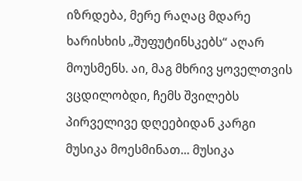იზრდება, მერე რაღაც მდარე ხარისხის „შუფუტინსკებს“ აღარ მოუსმენს. აი, მაგ მხრივ ყოველთვის ვცდილობდი, ჩემს შვილებს პირველივე დღეებიდან კარგი მუსიკა მოესმინათ... მუსიკა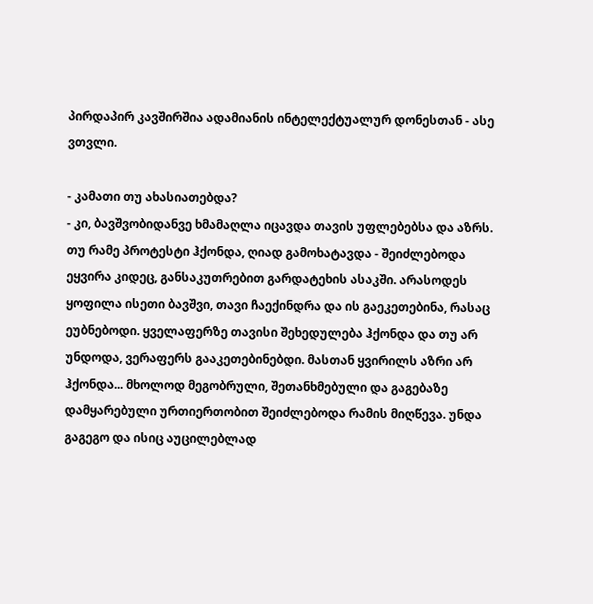პირდაპირ კავშირშია ადამიანის ინტელექტუალურ დონესთან - ასე ვთვლი.

- კამათი თუ ახასიათებდა?
- კი, ბავშვობიდანვე ხმამაღლა იცავდა თავის უფლებებსა და აზრს. თუ რამე პროტესტი ჰქონდა, ღიად გამოხატავდა - შეიძლებოდა ეყვირა კიდეც, განსაკუთრებით გარდატეხის ასაკში. არასოდეს ყოფილა ისეთი ბავშვი, თავი ჩაექინდრა და ის გაეკეთებინა, რასაც ეუბნებოდი. ყველაფერზე თავისი შეხედულება ჰქონდა და თუ არ უნდოდა, ვერაფერს გააკეთებინებდი. მასთან ყვირილს აზრი არ ჰქონდა... მხოლოდ მეგობრული, შეთანხმებული და გაგებაზე დამყარებული ურთიერთობით შეიძლებოდა რამის მიღწევა. უნდა გაგეგო და ისიც აუცილებლად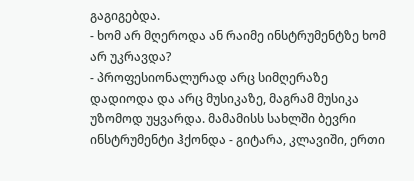გაგიგებდა.
- ხომ არ მღეროდა ან რაიმე ინსტრუმენტზე ხომ არ უკრავდა?
- პროფესიონალურად არც სიმღერაზე დადიოდა და არც მუსიკაზე, მაგრამ მუსიკა უზომოდ უყვარდა. მამამისს სახლში ბევრი ინსტრუმენტი ჰქონდა - გიტარა, კლავიში, ერთი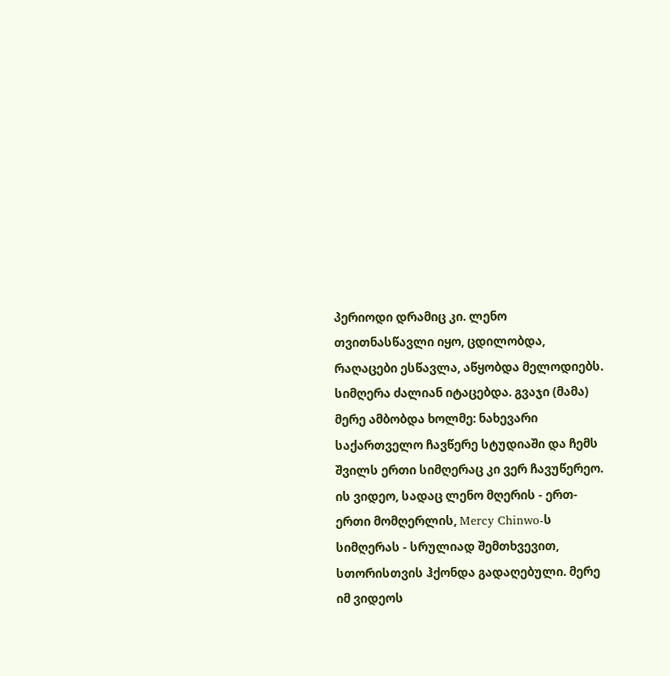პერიოდი დრამიც კი. ლენო თვითნასწავლი იყო, ცდილობდა, რაღაცები ესწავლა, აწყობდა მელოდიებს. სიმღერა ძალიან იტაცებდა. გვაჯი (მამა) მერე ამბობდა ხოლმე: ნახევარი საქართველო ჩავწერე სტუდიაში და ჩემს შვილს ერთი სიმღერაც კი ვერ ჩავუწერეო. ის ვიდეო, სადაც ლენო მღერის - ერთ-ერთი მომღერლის, Mercy Chinwo-ს სიმღერას - სრულიად შემთხვევით, სთორისთვის ჰქონდა გადაღებული. მერე იმ ვიდეოს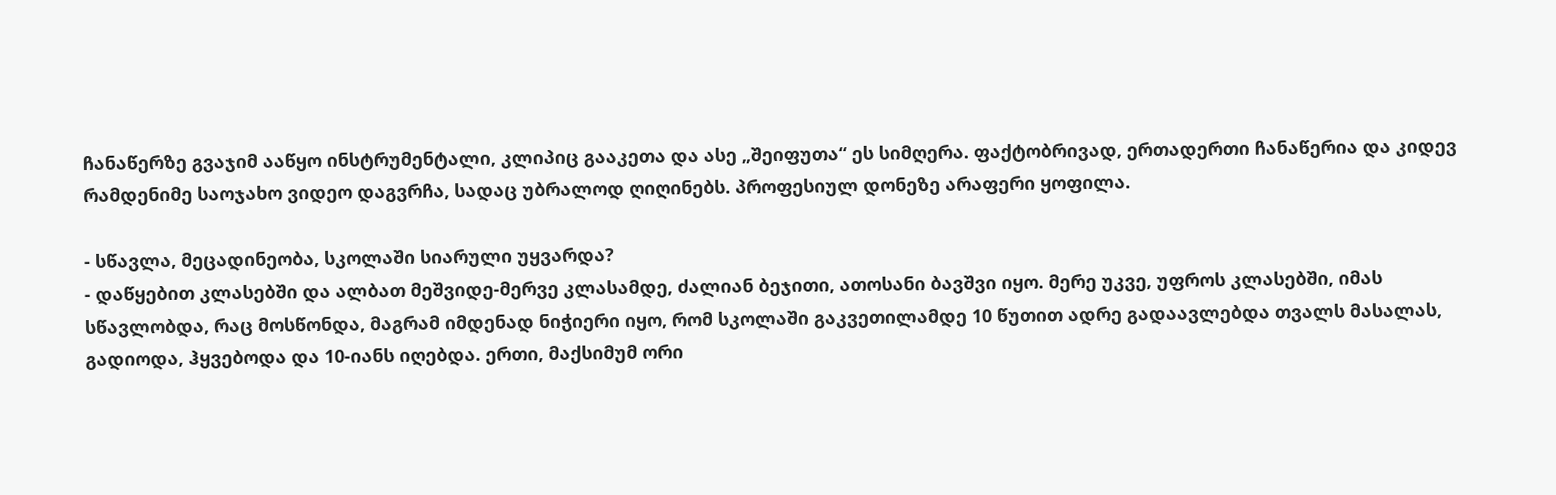ჩანაწერზე გვაჯიმ ააწყო ინსტრუმენტალი, კლიპიც გააკეთა და ასე „შეიფუთა“ ეს სიმღერა. ფაქტობრივად, ერთადერთი ჩანაწერია და კიდევ რამდენიმე საოჯახო ვიდეო დაგვრჩა, სადაც უბრალოდ ღიღინებს. პროფესიულ დონეზე არაფერი ყოფილა.

- სწავლა, მეცადინეობა, სკოლაში სიარული უყვარდა?
- დაწყებით კლასებში და ალბათ მეშვიდე-მერვე კლასამდე, ძალიან ბეჯითი, ათოსანი ბავშვი იყო. მერე უკვე, უფროს კლასებში, იმას სწავლობდა, რაც მოსწონდა, მაგრამ იმდენად ნიჭიერი იყო, რომ სკოლაში გაკვეთილამდე 10 წუთით ადრე გადაავლებდა თვალს მასალას, გადიოდა, ჰყვებოდა და 10-იანს იღებდა. ერთი, მაქსიმუმ ორი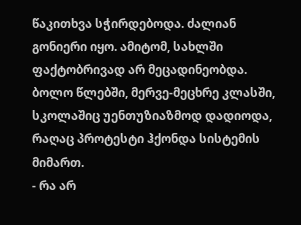წაკითხვა სჭირდებოდა. ძალიან გონიერი იყო. ამიტომ, სახლში ფაქტობრივად არ მეცადინეობდა. ბოლო წლებში, მერვე-მეცხრე კლასში, სკოლაშიც უენთუზიაზმოდ დადიოდა, რაღაც პროტესტი ჰქონდა სისტემის მიმართ.
- რა არ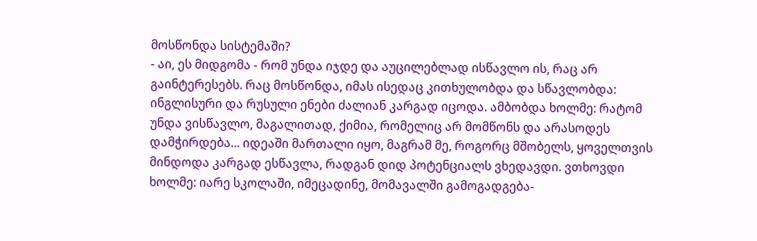მოსწონდა სისტემაში?
- აი, ეს მიდგომა - რომ უნდა იჯდე და აუცილებლად ისწავლო ის, რაც არ გაინტერესებს. რაც მოსწონდა, იმას ისედაც კითხულობდა და სწავლობდა: ინგლისური და რუსული ენები ძალიან კარგად იცოდა. ამბობდა ხოლმე: რატომ უნდა ვისწავლო, მაგალითად, ქიმია, რომელიც არ მომწონს და არასოდეს დამჭირდება... იდეაში მართალი იყო, მაგრამ მე, როგორც მშობელს, ყოველთვის მინდოდა კარგად ესწავლა, რადგან დიდ პოტენციალს ვხედავდი. ვთხოვდი ხოლმე: იარე სკოლაში, იმეცადინე, მომავალში გამოგადგება-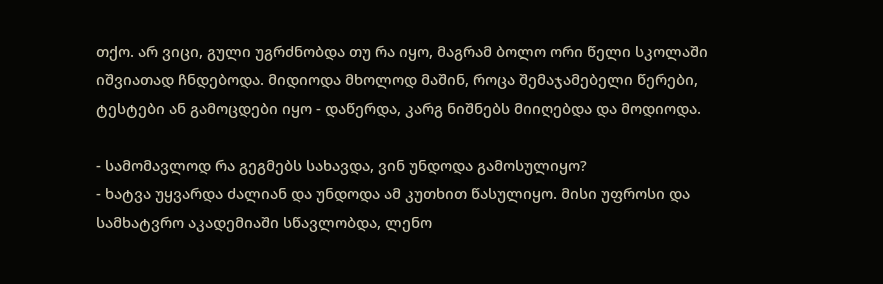თქო. არ ვიცი, გული უგრძნობდა თუ რა იყო, მაგრამ ბოლო ორი წელი სკოლაში იშვიათად ჩნდებოდა. მიდიოდა მხოლოდ მაშინ, როცა შემაჯამებელი წერები, ტესტები ან გამოცდები იყო - დაწერდა, კარგ ნიშნებს მიიღებდა და მოდიოდა.

- სამომავლოდ რა გეგმებს სახავდა, ვინ უნდოდა გამოსულიყო?
- ხატვა უყვარდა ძალიან და უნდოდა ამ კუთხით წასულიყო. მისი უფროსი და სამხატვრო აკადემიაში სწავლობდა, ლენო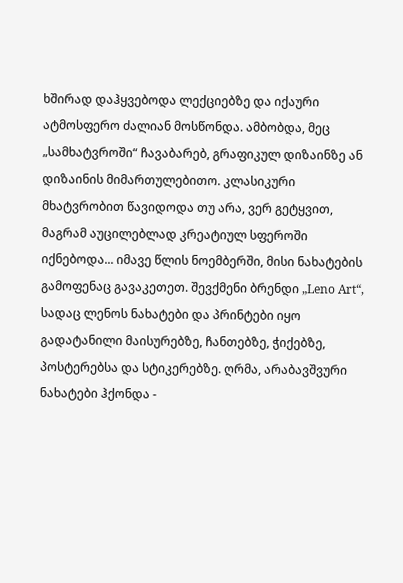ხშირად დაჰყვებოდა ლექციებზე და იქაური ატმოსფერო ძალიან მოსწონდა. ამბობდა, მეც „სამხატვროში“ ჩავაბარებ, გრაფიკულ დიზაინზე ან დიზაინის მიმართულებითო. კლასიკური მხატვრობით წავიდოდა თუ არა, ვერ გეტყვით, მაგრამ აუცილებლად კრეატიულ სფეროში იქნებოდა... იმავე წლის ნოემბერში, მისი ნახატების გამოფენაც გავაკეთეთ. შევქმენი ბრენდი „Leno Art“, სადაც ლენოს ნახატები და პრინტები იყო გადატანილი მაისურებზე, ჩანთებზე, ჭიქებზე, პოსტერებსა და სტიკერებზე. ღრმა, არაბავშვური ნახატები ჰქონდა -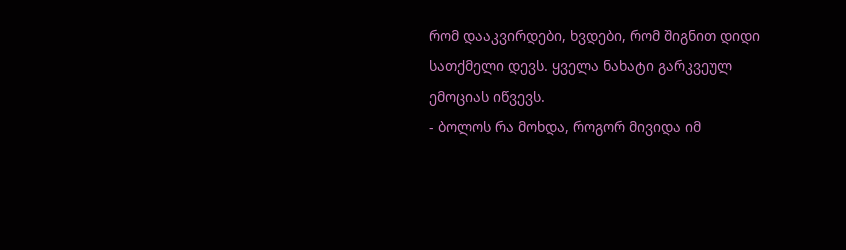რომ დააკვირდები, ხვდები, რომ შიგნით დიდი სათქმელი დევს. ყველა ნახატი გარკვეულ ემოციას იწვევს.
- ბოლოს რა მოხდა, როგორ მივიდა იმ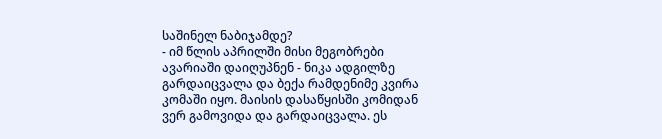საშინელ ნაბიჯამდე?
- იმ წლის აპრილში მისი მეგობრები ავარიაში დაიღუპნენ - ნიკა ადგილზე გარდაიცვალა და ბექა რამდენიმე კვირა კომაში იყო. მაისის დასაწყისში კომიდან ვერ გამოვიდა და გარდაიცვალა. ეს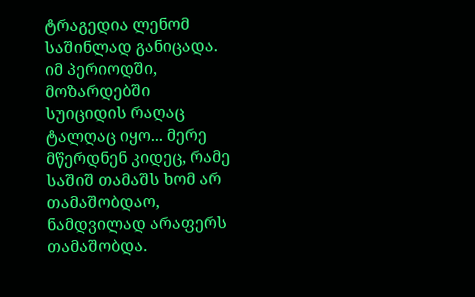ტრაგედია ლენომ საშინლად განიცადა. იმ პერიოდში, მოზარდებში სუიციდის რაღაც ტალღაც იყო... მერე მწერდნენ კიდეც, რამე საშიშ თამაშს ხომ არ თამაშობდაო, ნამდვილად არაფერს თამაშობდა.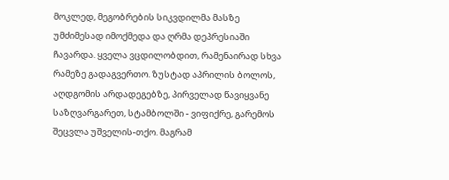მოკლედ, მეგობრების სიკვდილმა მასზე უმძიმესად იმოქმედა და ღრმა დეპრესიაში ჩავარდა. ყველა ვცდილობდით, რამენაირად სხვა რამეზე გადაგვერთო. ზუსტად აპრილის ბოლოს, აღდგომის არდადეგებზე, პირველად წავიყვანე საზღვარგარეთ, სტამბოლში - ვიფიქრე, გარემოს შეცვლა უშველის-თქო. მაგრამ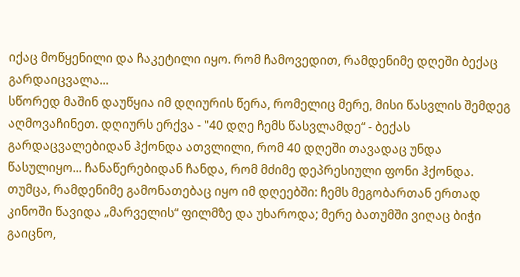იქაც მოწყენილი და ჩაკეტილი იყო. რომ ჩამოვედით, რამდენიმე დღეში ბექაც გარდაიცვალა...
სწორედ მაშინ დაუწყია იმ დღიურის წერა, რომელიც მერე, მისი წასვლის შემდეგ აღმოვაჩინეთ. დღიურს ერქვა - "40 დღე ჩემს წასვლამდე“ - ბექას გარდაცვალებიდან ჰქონდა ათვლილი, რომ 40 დღეში თავადაც უნდა წასულიყო... ჩანაწერებიდან ჩანდა, რომ მძიმე დეპრესიული ფონი ჰქონდა. თუმცა, რამდენიმე გამონათებაც იყო იმ დღეებში: ჩემს მეგობართან ერთად კინოში წავიდა „მარველის“ ფილმზე და უხაროდა; მერე ბათუმში ვიღაც ბიჭი გაიცნო,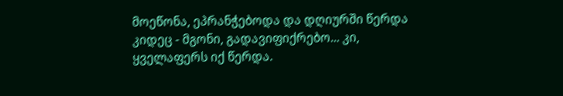მოეწონა, ეპრანჭებოდა და დღიურში წერდა კიდეც - მგონი, გადავიფიქრებო... კი, ყველაფერს იქ წერდა.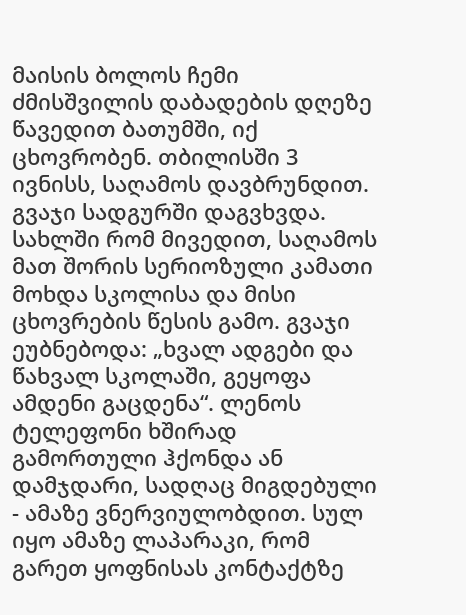მაისის ბოლოს ჩემი ძმისშვილის დაბადების დღეზე წავედით ბათუმში, იქ ცხოვრობენ. თბილისში 3 ივნისს, საღამოს დავბრუნდით. გვაჯი სადგურში დაგვხვდა. სახლში რომ მივედით, საღამოს მათ შორის სერიოზული კამათი მოხდა სკოლისა და მისი ცხოვრების წესის გამო. გვაჯი ეუბნებოდა: „ხვალ ადგები და წახვალ სკოლაში, გეყოფა ამდენი გაცდენა“. ლენოს ტელეფონი ხშირად გამორთული ჰქონდა ან დამჯდარი, სადღაც მიგდებული - ამაზე ვნერვიულობდით. სულ იყო ამაზე ლაპარაკი, რომ გარეთ ყოფნისას კონტაქტზე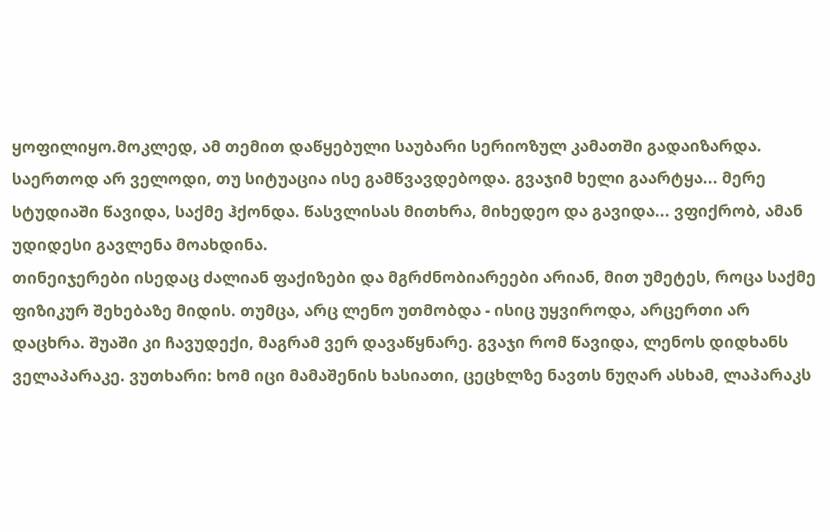ყოფილიყო.მოკლედ, ამ თემით დაწყებული საუბარი სერიოზულ კამათში გადაიზარდა. საერთოდ არ ველოდი, თუ სიტუაცია ისე გამწვავდებოდა. გვაჯიმ ხელი გაარტყა... მერე სტუდიაში წავიდა, საქმე ჰქონდა. წასვლისას მითხრა, მიხედეო და გავიდა... ვფიქრობ, ამან უდიდესი გავლენა მოახდინა.
თინეიჯერები ისედაც ძალიან ფაქიზები და მგრძნობიარეები არიან, მით უმეტეს, როცა საქმე ფიზიკურ შეხებაზე მიდის. თუმცა, არც ლენო უთმობდა - ისიც უყვიროდა, არცერთი არ დაცხრა. შუაში კი ჩავუდექი, მაგრამ ვერ დავაწყნარე. გვაჯი რომ წავიდა, ლენოს დიდხანს ველაპარაკე. ვუთხარი: ხომ იცი მამაშენის ხასიათი, ცეცხლზე ნავთს ნუღარ ასხამ, ლაპარაკს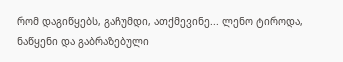რომ დაგიწყებს, გაჩუმდი, ათქმევინე... ლენო ტიროდა, ნაწყენი და გაბრაზებული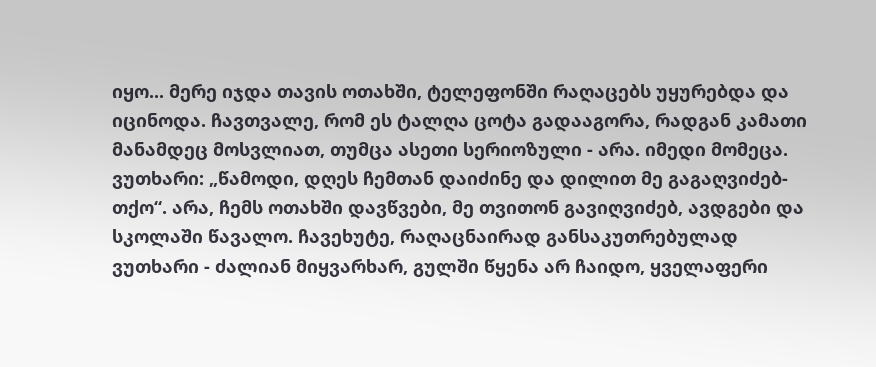იყო... მერე იჯდა თავის ოთახში, ტელეფონში რაღაცებს უყურებდა და იცინოდა. ჩავთვალე, რომ ეს ტალღა ცოტა გადააგორა, რადგან კამათი მანამდეც მოსვლიათ, თუმცა ასეთი სერიოზული - არა. იმედი მომეცა. ვუთხარი: „წამოდი, დღეს ჩემთან დაიძინე და დილით მე გაგაღვიძებ-თქო“. არა, ჩემს ოთახში დავწვები, მე თვითონ გავიღვიძებ, ავდგები და სკოლაში წავალო. ჩავეხუტე, რაღაცნაირად განსაკუთრებულად ვუთხარი - ძალიან მიყვარხარ, გულში წყენა არ ჩაიდო, ყველაფერი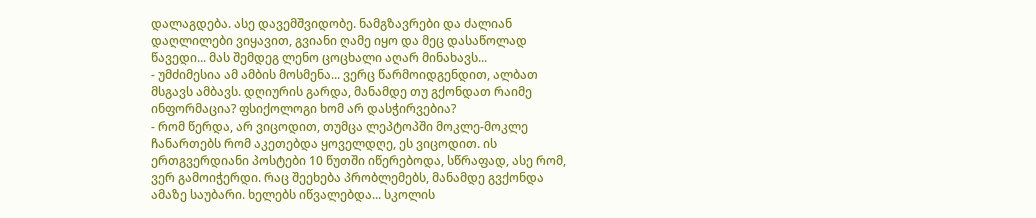დალაგდება. ასე დავემშვიდობე. ნამგზავრები და ძალიან დაღლილები ვიყავით, გვიანი ღამე იყო და მეც დასაწოლად წავედი... მას შემდეგ ლენო ცოცხალი აღარ მინახავს...
- უმძიმესია ამ ამბის მოსმენა... ვერც წარმოიდგენდით, ალბათ მსგავს ამბავს. დღიურის გარდა, მანამდე თუ გქონდათ რაიმე ინფორმაცია? ფსიქოლოგი ხომ არ დასჭირვებია?
- რომ წერდა, არ ვიცოდით, თუმცა ლეპტოპში მოკლე-მოკლე ჩანართებს რომ აკეთებდა ყოველდღე, ეს ვიცოდით. ის ერთგვერდიანი პოსტები 10 წუთში იწერებოდა, სწრაფად, ასე რომ, ვერ გამოიჭერდი. რაც შეეხება პრობლემებს, მანამდე გვქონდა ამაზე საუბარი. ხელებს იწვალებდა... სკოლის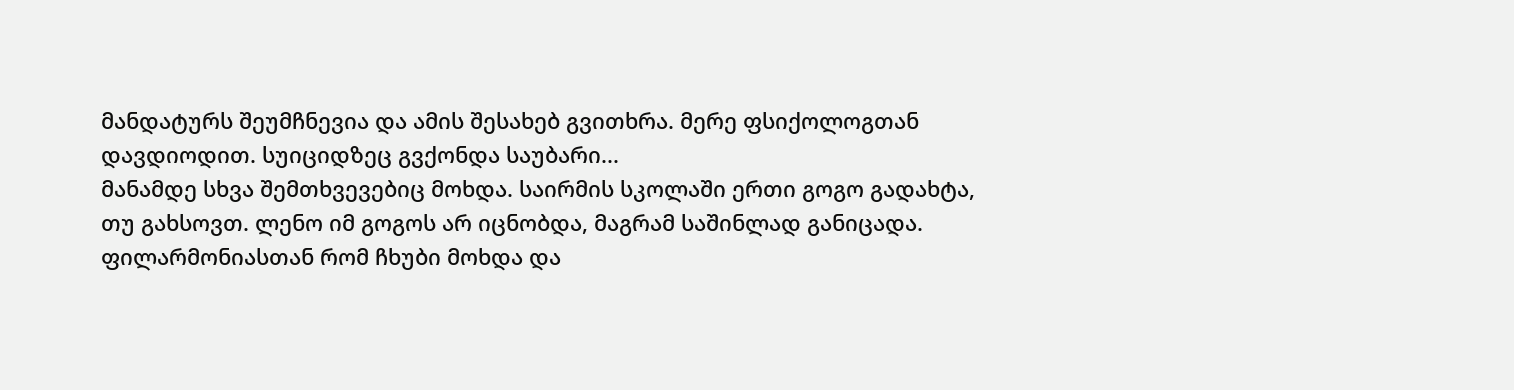მანდატურს შეუმჩნევია და ამის შესახებ გვითხრა. მერე ფსიქოლოგთან დავდიოდით. სუიციდზეც გვქონდა საუბარი...
მანამდე სხვა შემთხვევებიც მოხდა. საირმის სკოლაში ერთი გოგო გადახტა, თუ გახსოვთ. ლენო იმ გოგოს არ იცნობდა, მაგრამ საშინლად განიცადა. ფილარმონიასთან რომ ჩხუბი მოხდა და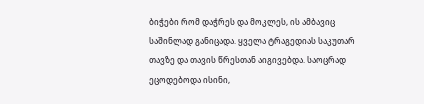ბიჭები რომ დაჭრეს და მოკლეს, ის ამბავიც საშინლად განიცადა. ყველა ტრაგედიას საკუთარ თავზე და თავის წრესთან აიგივებდა. საოცრად ეცოდებოდა ისინი,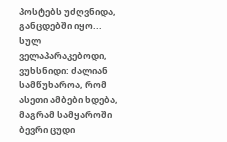პოსტებს უძღვნიდა, განცდებში იყო... სულ ველაპარაკებოდი, ვუხსნიდი: ძალიან სამწუხაროა, რომ ასეთი ამბები ხდება, მაგრამ სამყაროში ბევრი ცუდი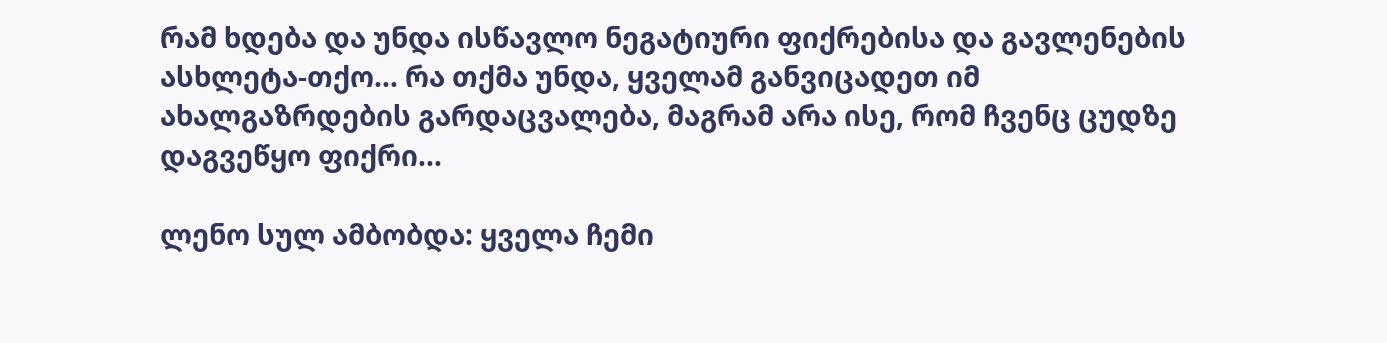რამ ხდება და უნდა ისწავლო ნეგატიური ფიქრებისა და გავლენების ასხლეტა-თქო... რა თქმა უნდა, ყველამ განვიცადეთ იმ ახალგაზრდების გარდაცვალება, მაგრამ არა ისე, რომ ჩვენც ცუდზე დაგვეწყო ფიქრი...

ლენო სულ ამბობდა: ყველა ჩემი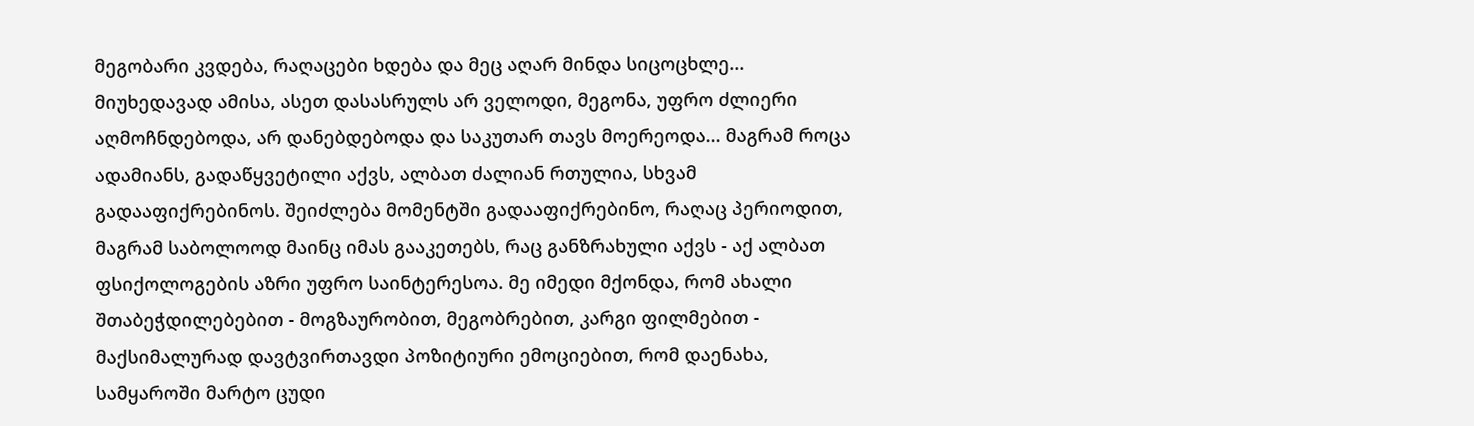მეგობარი კვდება, რაღაცები ხდება და მეც აღარ მინდა სიცოცხლე... მიუხედავად ამისა, ასეთ დასასრულს არ ველოდი, მეგონა, უფრო ძლიერი აღმოჩნდებოდა, არ დანებდებოდა და საკუთარ თავს მოერეოდა... მაგრამ როცა ადამიანს, გადაწყვეტილი აქვს, ალბათ ძალიან რთულია, სხვამ გადააფიქრებინოს. შეიძლება მომენტში გადააფიქრებინო, რაღაც პერიოდით, მაგრამ საბოლოოდ მაინც იმას გააკეთებს, რაც განზრახული აქვს - აქ ალბათ ფსიქოლოგების აზრი უფრო საინტერესოა. მე იმედი მქონდა, რომ ახალი შთაბეჭდილებებით - მოგზაურობით, მეგობრებით, კარგი ფილმებით - მაქსიმალურად დავტვირთავდი პოზიტიური ემოციებით, რომ დაენახა, სამყაროში მარტო ცუდი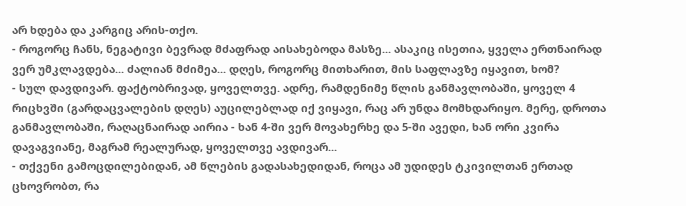არ ხდება და კარგიც არის-თქო.
- როგორც ჩანს, ნეგატივი ბევრად მძაფრად აისახებოდა მასზე... ასაკიც ისეთია, ყველა ერთნაირად ვერ უმკლავდება... ძალიან მძიმეა... დღეს, როგორც მითხარით, მის საფლავზე იყავით, ხომ?
- სულ დავდივარ. ფაქტობრივად, ყოველთვე. ადრე, რამდენიმე წლის განმავლობაში, ყოველ 4 რიცხვში (გარდაცვალების დღეს) აუცილებლად იქ ვიყავი, რაც არ უნდა მომხდარიყო. მერე, დროთა განმავლობაში, რაღაცნაირად აირია - ხან 4-ში ვერ მოვახერხე და 5-ში ავედი, ხან ორი კვირა დავაგვიანე, მაგრამ რეალურად, ყოველთვე ავდივარ...
- თქვენი გამოცდილებიდან, ამ წლების გადასახედიდან, როცა ამ უდიდეს ტკივილთან ერთად ცხოვრობთ, რა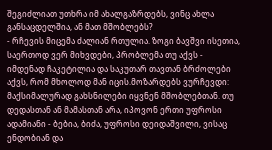შეგიძლიათ უთხრა იმ ახალგაზრდებს, ვინც ახლა განსაცდელშია, ან მათ მშობლებს?
- რჩევის მიცემა ძალიან რთულია. ზოგი ბავშვი ისეთია, საერთოდ ვერ მიხვდები, პრობლემა თუ აქვს - იმდენად ჩაკეტილია და საკუთარ თავთან ბრძოლები აქვს, რომ მხოლოდ მან იცის.მოზარდებს ვურჩევდი: მაქსიმალურად გახსნილები იყვნენ მშობლებთან. თუ დედასთან ან მამასთან არა, იპოვონ ერთი უფროსი ადამიანი - ბებია, ბიძა, უფროსი დეიდაშვილი, ვისაც ენდობიან და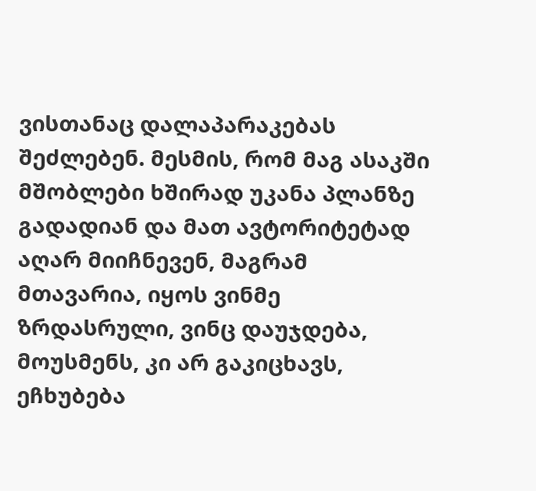ვისთანაც დალაპარაკებას შეძლებენ. მესმის, რომ მაგ ასაკში მშობლები ხშირად უკანა პლანზე გადადიან და მათ ავტორიტეტად აღარ მიიჩნევენ, მაგრამ მთავარია, იყოს ვინმე ზრდასრული, ვინც დაუჯდება, მოუსმენს, კი არ გაკიცხავს, ეჩხუბება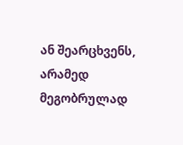ან შეარცხვენს, არამედ მეგობრულად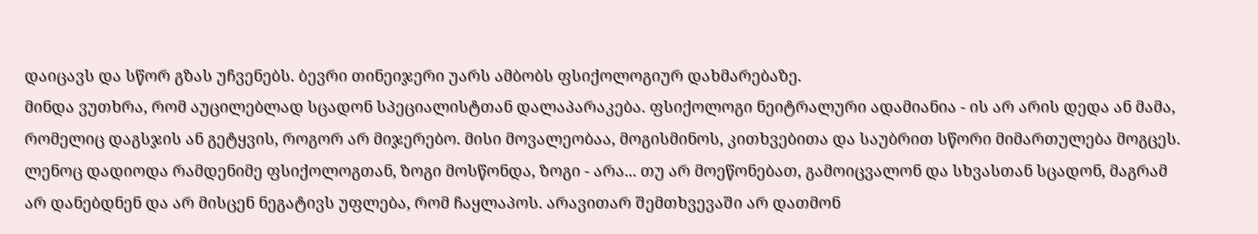დაიცავს და სწორ გზას უჩვენებს. ბევრი თინეიჯერი უარს ამბობს ფსიქოლოგიურ დახმარებაზე.
მინდა ვუთხრა, რომ აუცილებლად სცადონ სპეციალისტთან დალაპარაკება. ფსიქოლოგი ნეიტრალური ადამიანია - ის არ არის დედა ან მამა, რომელიც დაგსჯის ან გეტყვის, როგორ არ მიჯერებო. მისი მოვალეობაა, მოგისმინოს, კითხვებითა და საუბრით სწორი მიმართულება მოგცეს. ლენოც დადიოდა რამდენიმე ფსიქოლოგთან, ზოგი მოსწონდა, ზოგი - არა... თუ არ მოეწონებათ, გამოიცვალონ და სხვასთან სცადონ, მაგრამ არ დანებდნენ და არ მისცენ ნეგატივს უფლება, რომ ჩაყლაპოს. არავითარ შემთხვევაში არ დათმონ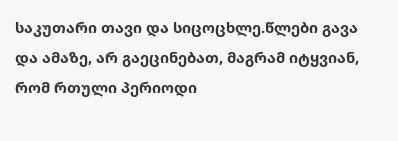საკუთარი თავი და სიცოცხლე.წლები გავა და ამაზე, არ გაეცინებათ, მაგრამ იტყვიან, რომ რთული პერიოდი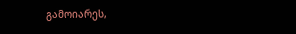გამოიარეს,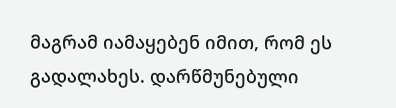მაგრამ იამაყებენ იმით, რომ ეს გადალახეს. დარწმუნებული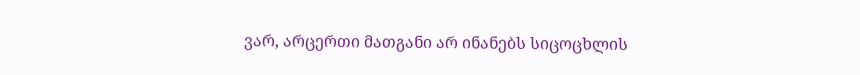ვარ, არცერთი მათგანი არ ინანებს სიცოცხლის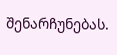შენარჩუნებას.